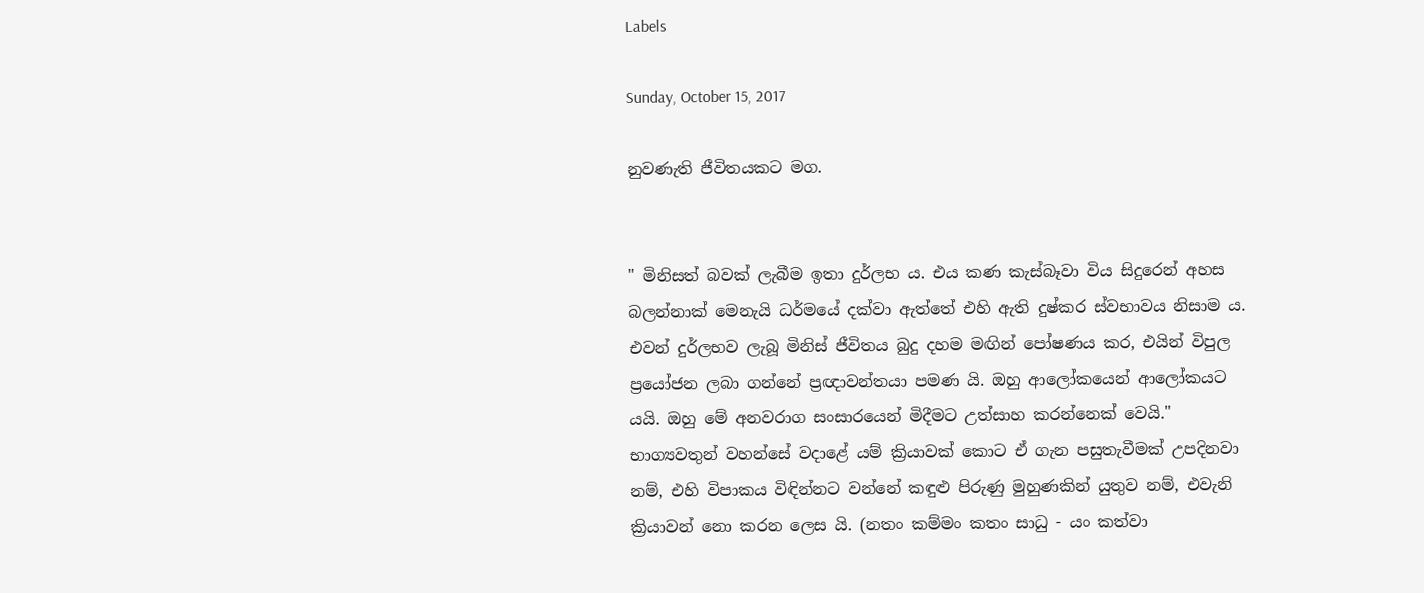Labels

Sunday, October 15, 2017

නුවණැති ජීවිතයකට මග.


" මිනිසත් බවක් ලැබීම ඉතා දුර්ලභ ය. එය කණ කැස්බෑවා විය සිදුරෙන් අහස බලන්නාක් මෙනැයි ධර්මයේ දක්වා ඇත්තේ එහි ඇති දුෂ්කර ස්වභාවය නිසාම ය. එවන් දුර්ලභව ලැබූ මිනිස් ජීවිතය බුදු දහම මඟින් පෝෂණය කර, එයින් විපුල ප්‍රයෝජන ලබා ගන්නේ ප්‍රඥාවන්තයා පමණ යි. ඔහු ආලෝකයෙන් ආලෝකයට යයි. ඔහු මේ අනවරාග සංසාරයෙන් මිදීමට උත්සාහ කරන්නෙක් වෙයි."
භාග්‍යවතුන් වහන්සේ වදාළේ යම් ක්‍රියාවක් කොට ඒ ගැන පසුතැවීමක් උපදිනවා නම්, එහි විපාකය විඳින්නට වන්නේ කඳුළු පිරුණු මුහුණකින් යුතුව නම්, එවැනි ක්‍රියාවන් නො කරන ලෙස යි. (නතං කම්මං කතං සාධු - යං කත්වා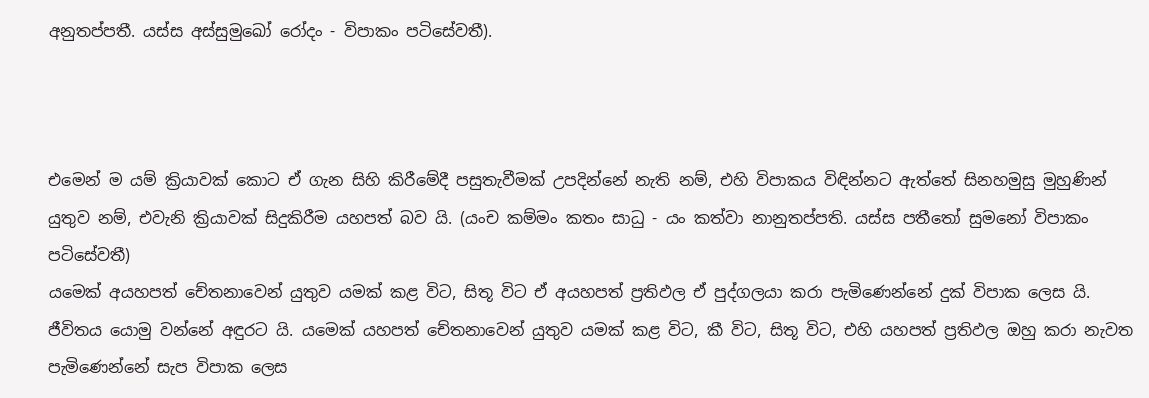අනුතප්පතී. යස්ස අස්සුමුඛෝ රෝදං - විපාකං පටිසේවතී).



එමෙන් ම යම් ක්‍රියාවක් කොට ඒ ගැන සිහි කිරීමේදී පසුතැවීමක් උපදින්නේ නැති නම්, එහි විපාකය විඳින්නට ඇත්තේ සිනහමුසු මුහුණින් යුතුව නම්, එවැනි ක්‍රියාවක් සිදුකිරීම යහපත් බව යි. (යංච කම්මං කතං සාධු - යං කත්වා නානුතප්පති. යස්ස පතීතෝ සුමනෝ විපාකං පටිසේවතී)
යමෙක් අයහපත් චේතනාවෙන් යුතුව යමක් කළ විට, සිතූ විට ඒ අයහපත් ප්‍රතිඵල ඒ පුද්ගලයා කරා පැමිණෙන්නේ දුක් විපාක ලෙස යි. ජීවිතය යොමු වන්නේ අඳුරට යි. යමෙක් යහපත් චේතනාවෙන් යුතුව යමක් කළ විට, කී විට, සිතූ විට, එහි යහපත් ප්‍රතිඵල ඔහු කරා නැවත පැමිණෙන්නේ සැප විපාක ලෙස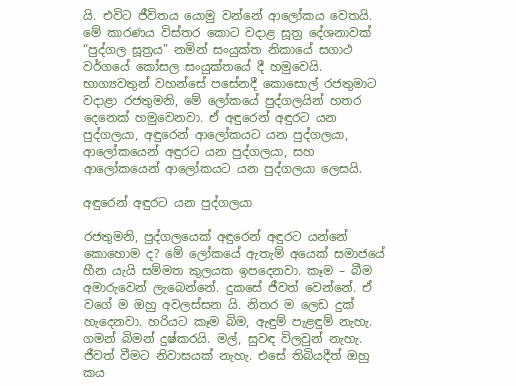යි. එවිට ජීවිතය යොමු වන්නේ ආලෝකය වෙතයි. මේ කාරණය විස්තර කොට වදාළ සූත්‍ර දේශනාවක් “පුද්ගල සූත්‍රය” නමින් සංයුක්ත නිකායේ සගාථ වර්ගයේ කෝසල සංයුක්තයේ දී හමුවෙයි.
භාග්‍යවතුන් වහන්සේ පසේනදී කොසොල් රජතුමාට වදාළා රජතුමනි, මේ ලෝකයේ පුද්ගලයින් හතර දෙනෙක් හමුවෙනවා. ඒ අඳුරෙන් අඳුරට යන පුද්ගලයා, අඳුරෙන් ආලෝකයට යන පුද්ගලයා, ආලෝකයෙන් අඳුරට යන පුද්ගලයා, සහ ආලෝකයෙන් ආලෝකයට යන පුද්ගලයා ලෙසයි.

අඳුරෙන් අඳුරට යන පුද්ගලයා

රජතුමනි, පුද්ගලයෙක් අඳුරෙන් අඳුරට යන්නේ කොහොම ද? මේ ලෝකයේ ඇතැම් අයෙක් සමාජයේ හීන යැයි සම්මත කුලයක ඉපදෙනවා. කෑම – බීම අමාරුවෙන් ලැබෙන්නේ. දුකසේ ජීවත් වෙන්නේ. ඒ වගේ ම ඔහු අවලස්සන යි. නිතර ම ලෙඩ දුක් හැදෙනවා. හරියට කෑම බිම, ඇඳුම් පැළඳුම් නැහැ. ගමන් බිමන් දුෂ්කරයි. මල්, සුවඳ විලවුන් නැහැ. ජීවත් වීමට නිවාසයක් නැහැ. එසේ තිබියදීත් ඔහු කය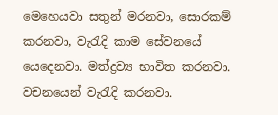මෙහෙයවා සතුන් මරනවා, සොරකම් කරනවා, වැරැදි කාම සේවනයේ යෙදෙනවා. මත්ද්‍රව්‍ය භාවිත කරනවා. වචනයෙන් වැරැදි කරනවා.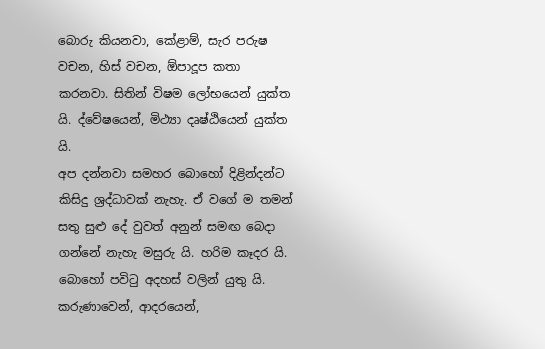බොරු කියනවා, කේළාම්, සැර පරුෂ වචන, හිස් වචන, ඕපාදූප කතා කරනවා. සිතින් විෂම ලෝභයෙන් යුක්ත යි. ද්වේෂයෙන්, මිථ්‍යා දෘෂ්ඨියෙන් යුක්ත යි.
අප දන්නවා සමහර බොහෝ දිළින්දන්ට කිසිදු ශ්‍රද්ධාවක් නැහැ. ඒ වගේ ම තමන් සතු සුළු දේ වුවත් අනුන් සමඟ බෙදා ගන්නේ නැහැ මසුරු යි. හරිම කෑදර යි. බොහෝ පවිටු අදහස් වලින් යුතු යි. කරුණාවෙන්, ආදරයෙන්,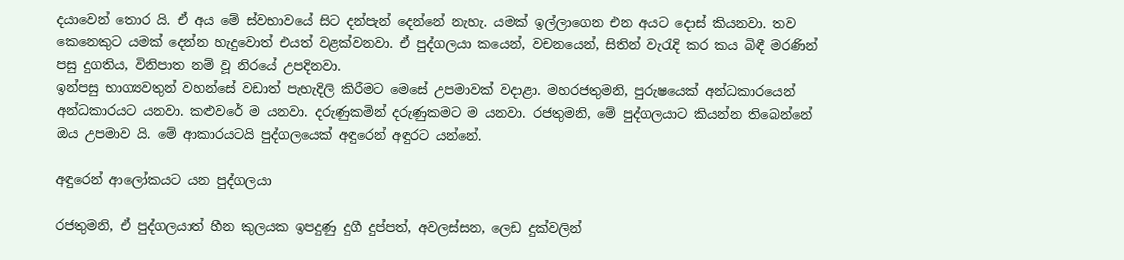දයාවෙන් තොර යි. ඒ අය මේ ස්වභාවයේ සිට දන්පැන් දෙන්නේ නැහැ. යමක් ඉල්ලාගෙන එන අයට දොස් කියනවා. තව කෙනෙකුට යමක් දෙන්න හැදුවොත් එයත් වළක්වනවා. ඒ පුද්ගලයා කයෙන්, වචනයෙන්, සිතින් වැරැදි කර කය බිඳී මරණින් පසු දුගතිය, විනිපාත නම් වූ නිරයේ උපදිනවා.
ඉන්පසු භාග්‍යවතුන් වහන්සේ වඩාත් පැහැදිලි කිරීමට මෙසේ උපමාවක් වදාළා. මහරජතුමනි, පුරුෂයෙක් අන්ධකාරයෙන් අන්ධකාරයට යනවා. කළුවරේ ම යනවා. දරුණුකමින් දරුණුකමට ම යනවා. රජතුමනි, මේ පුද්ගලයාට කියන්න තිබෙන්නේ ඔය උපමාව යි. මේ ආකාරයටයි පුද්ගලයෙක් අඳුරෙන් අඳුරට යන්නේ.

අඳුරෙන් ආලෝකයට යන පුද්ගලයා

රජතුමනි, ඒ පුද්ගලයාත් හීන කුලයක ඉපදුණු දුගී දුප්පත්, අවලස්සන, ලෙඩ දුක්වලින්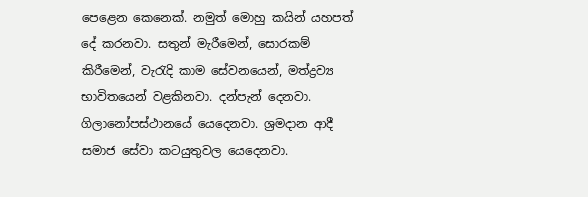පෙළෙන කෙනෙක්. නමුත් මොහු කයින් යහපත් දේ කරනවා. සතුන් මැරීමෙන්, සොරකම් කිරීමෙන්, වැරැදි කාම සේවනයෙන්, මත්ද්‍රව්‍ය භාවිතයෙන් වළකිනවා. දන්පැන් දෙනවා. ගිලානෝපස්ථානයේ යෙදෙනවා. ශ්‍රමදාන ආදී සමාජ සේවා කටයුතුවල යෙදෙනවා.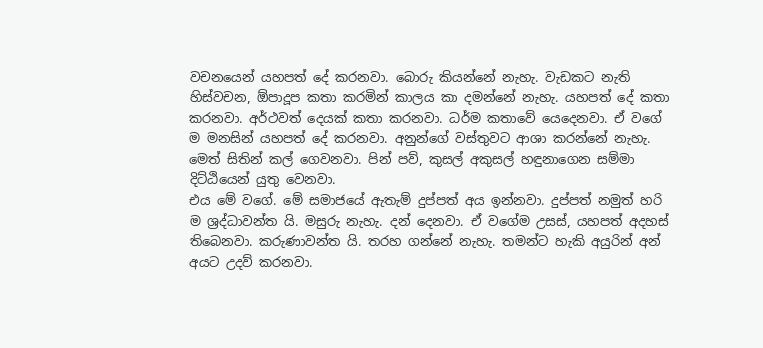වචනයෙන් යහපත් දේ කරනවා. බොරු කියන්නේ නැහැ. වැඩකට නැති හිස්වචන, ඕපාදූප කතා කරමින් කාලය කා දමන්නේ නැහැ. යහපත් දේ කතා කරනවා. අර්ථවත් දෙයක් කතා කරනවා. ධර්ම කතාවේ යෙදෙනවා. ඒ වගේ ම මනසින් යහපත් දේ කරනවා. අනුන්ගේ වස්තුවට ආශා කරන්නේ නැහැ. මෙත් සිතින් කල් ගෙවනවා. පින් පව්, කුසල් අකුසල් හඳුනාගෙන සම්මා දිට්ඨියෙන් යුතු වෙනවා.
එය මේ වගේ. මේ සමාජයේ ඇතැම් දුප්පත් අය ඉන්නවා. දුප්පත් නමුත් හරි ම ශ්‍රද්ධාවන්ත යි. මසුරු නැහැ. දන් දෙනවා. ඒ වගේම උසස්, යහපත් අදහස් තිබෙනවා. කරුණාවන්ත යි. තරහ ගන්නේ නැහැ. තමන්ට හැකි අයුරින් අන් අයට උදව් කරනවා.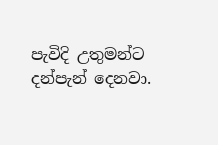පැවිදි උතුමන්ට දන්පැන් දෙනවා.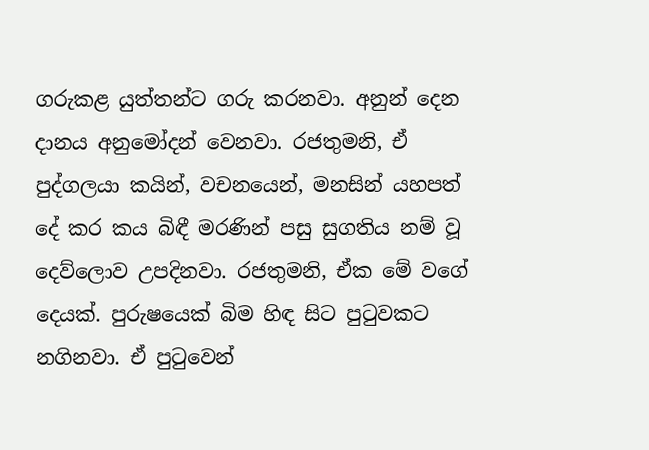ගරුකළ යුත්තන්ට ගරු කරනවා. අනුන් දෙන දානය අනුමෝදන් වෙනවා. රජතුමනි, ඒ පුද්ගලයා කයින්, වචනයෙන්, මනසින් යහපත් දේ කර කය බිඳී මරණින් පසු සුගතිය නම් වූ දෙව්ලොව උපදිනවා. රජතුමනි, ඒක මේ වගේ දෙයක්. පුරුෂයෙක් බිම හිඳ සිට පුටුවකට නගිනවා. ඒ පුටුවෙන්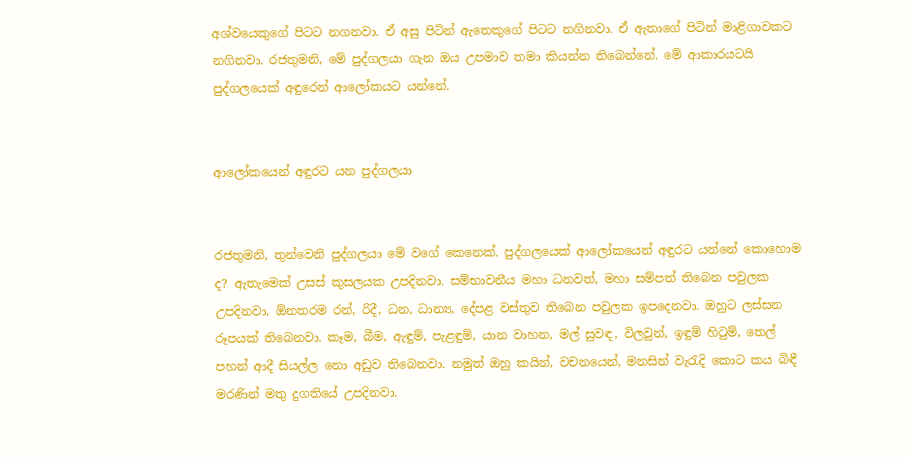අශ්වයෙකුගේ පිටට නගනවා. ඒ අසු පිටින් ඇතෙකුගේ පිටට නගිනවා. ඒ ඇතාගේ පිටින් මාළිගාවකට නගිනවා. රජතුමනි, මේ පුද්ගලයා ගැන ඔය උපමාව තමා කියන්න තිබෙන්නේ. මේ ආකාරයටයි පුද්ගලයෙක් අඳුරෙන් ආලෝකයට යන්නේ.


ආලෝකයෙන් අඳුරට යන පුද්ගලයා


රජතුමනි, තුන්වෙනි පුද්ගලයා මේ වගේ කෙනෙක්. පුද්ගලයෙක් ආලෝකයෙන් අඳුරට යන්නේ කොහොම ද? ඇතැමෙක් උසස් කුසලයක උපදිනවා. සම්භාවනීය මහා ධනවත්, මහා සම්පත් තිබෙන පවුලක උපදිනවා. ඕනතරම රන්, රිදී, ධන, ධාන්‍ය, දේපළ වස්තුව තිබෙන පවුලක ඉපදෙනවා. ඔහුට ලස්සන රූපයක් තිබෙනවා. කෑම, බීම, ඇඳුම්, පැළඳුම්, යාන වාහන, මල් සුවඳ, විලවුන්, ඉඳුම් හිටුම්, තෙල් පහන් ආදී සියල්ල නො අඩුව තිබෙනවා. නමුත් ඔහු කයින්, වචනයෙන්, මනසින් වැරැදි කොට කය බිඳී මරණින් මතු දුගතියේ උපදිනවා.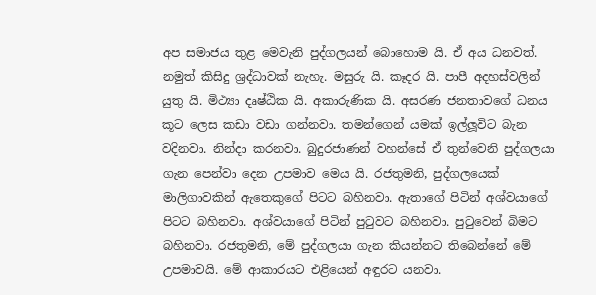අප සමාජය තුළ මෙවැනි පුද්ගලයන් බොහොම යි. ඒ අය ධනවත්. නමුත් කිසිදු ශ්‍රද්ධාවක් නැහැ. මසුරු යි. කෑදර යි. පාපී අදහස්වලින් යුතු යි. මිථ්‍යා දෘෂ්ඨික යි. අකාරුණික යි. අසරණ ජනතාවගේ ධනය කූට ලෙස කඩා වඩා ගන්නවා. තමන්ගෙන් යමක් ඉල්ලූවිට බැන වදිනවා. නින්දා කරනවා. බුදුරජාණන් වහන්සේ ඒ තුන්වෙනි පුද්ගලයා ගැන පෙන්වා දෙන උපමාව මෙය යි. රජතුමනි, පුද්ගලයෙක් මාලිගාවකින් ඇතෙකුගේ පිටට බහිනවා. ඇතාගේ පිටින් අශ්වයාගේ පිටට බහිනවා. අශ්වයාගේ පිටින් පුටුවට බහිනවා. පුටුවෙන් බිමට බහිනවා. රජතුමනි, මේ පුද්ගලයා ගැන කියන්නට තිබෙන්නේ මේ උපමාවයි. මේ ආකාරයට එළියෙන් අඳුරට යනවා.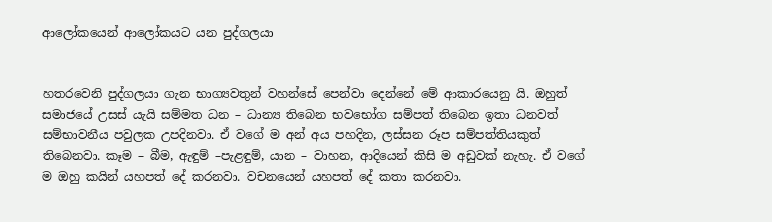ආලෝකයෙන් ආලෝකයට යන පුද්ගලයා


හතරවෙනි පුද්ගලයා ගැන භාග්‍යවතුන් වහන්සේ පෙන්වා දෙන්නේ මේ ආකාරයෙනු යි. ඔහුත් සමාජයේ උසස් යැයි සම්මත ධන – ධාන්‍ය තිබෙන භවභෝග සම්පත් තිබෙන ඉතා ධනවත් සම්භාවනීය පවුලක උපදිනවා. ඒ වගේ ම අන් අය පහදින, ලස්සන රූප සම්පත්තියකුත් තිබෙනවා. කෑම – බීම, ඇඳුම් –පැළඳුම්, යාන – වාහන, ආදියෙන් කිසි ම අඩුවක් නැහැ. ඒ වගේ ම ඔහු කයින් යහපත් දේ කරනවා. වචනයෙන් යහපත් දේ කතා කරනවා.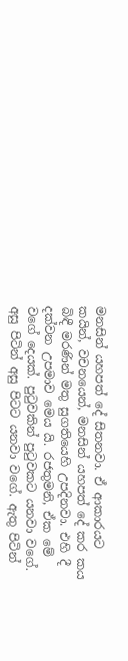මනසින් යහපත් දේ සිතනවා. ඒ ආකාරයට කයින්, වචනයෙන්, මනසින් යහපත් දේ කර කය බිඳී මරණින් මතු සුගතියෙහි උපදිනවා. එහි දී දක්වන උපමාව මෙය යි. රජතුමනි, ඒක මේ වගේ දෙයක්. පුටුවකින් පුටුවකට යනවා වගේ. අසු පිටින් අසු පිටට යනවා වගේ. ඇතු පිටින්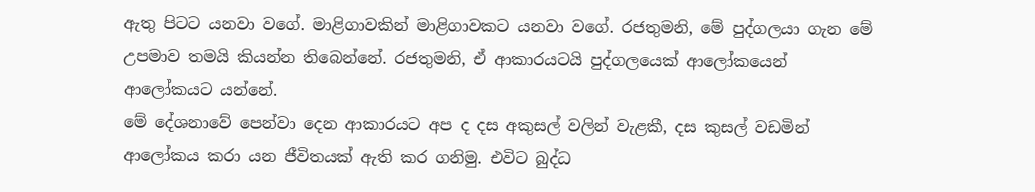ඇතු පිටට යනවා වගේ. මාළිගාවකින් මාළිගාවකට යනවා වගේ. රජතුමනි, මේ පුද්ගලයා ගැන මේ උපමාව තමයි කියන්න තිබෙන්නේ. රජතුමනි, ඒ ආකාරයටයි පුද්ගලයෙක් ආලෝකයෙන් ආලෝකයට යන්නේ.
මේ දේශනාවේ පෙන්වා දෙන ආකාරයට අප ද දස අකුසල් වලින් වැළකී, දස කුසල් වඩමින් ආලෝකය කරා යන ජීවිතයක් ඇති කර ගනිමු. එවිට බුද්ධ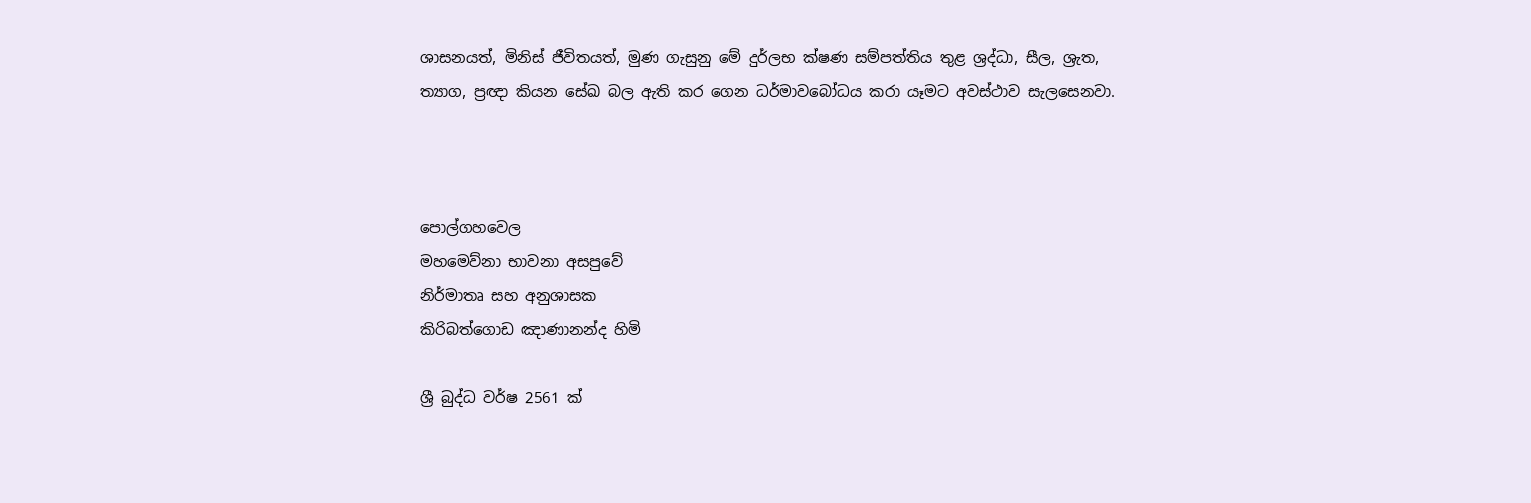ශාසනයත්, මිනිස් ජීවිතයත්, මුණ ගැසුනු මේ දුර්ලභ ක්ෂණ සම්පත්තිය තුළ ශ්‍රද්ධා, සීල, ශ්‍රැත, ත්‍යාග, ප්‍රඥා කියන සේඛ බල ඇති කර ගෙන ධර්මාවබෝධය කරා යෑමට අවස්ථාව සැලසෙනවා.



පොල්ගහවෙල
මහමෙව්නා භාවනා අසපුවේ
නිර්මාතෘ සහ අනුශාසක
කිරිබත්ගොඩ ඤාණානන්ද හිමි

ශ්‍රී බුද්ධ වර්ෂ 2561 ක්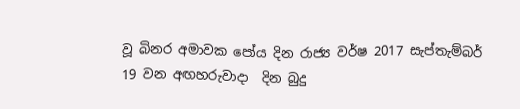වූ ‍බිනර අමාවක පෝය දින රාජ්‍ය වර්ෂ 2017 සැප්තැම්බර් 19 වන අඟහරුවාදා  දින බුදු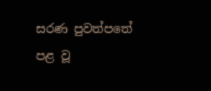සරණ පුවත්පතේ පළ වූ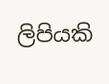ලිපියකි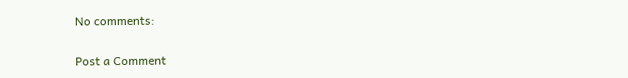No comments:

Post a Comment